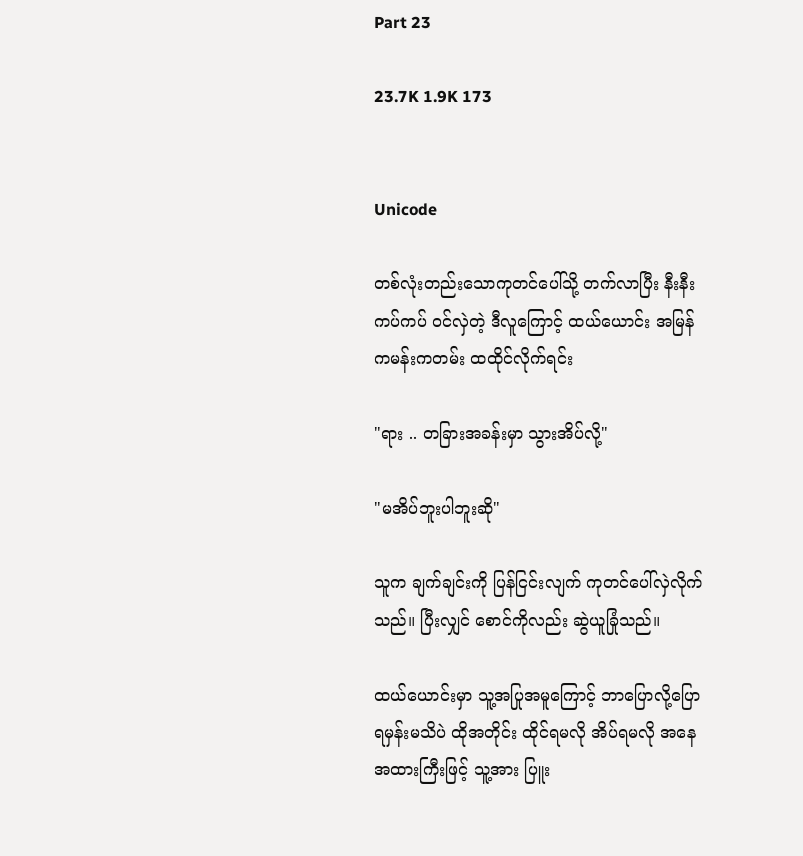Part 23

23.7K 1.9K 173


Unicode

တစ်လုံးတည်းသောကုတင်ပေါ်သို့ တက်လာပြီး နီးနီးကပ်ကပ် ဝင်လှဲတဲ့ ဒီလူကြောင့် ထယ်ယောင်း အမြန်ကမန်းကတမ်း ထထိုင်လိုက်ရင်း

"ရား .. တခြားအခန်းမှာ သွားအိပ်လို့"

"မအိပ်ဘူးပါဘူးဆို"

သူက ချက်ချင်းကို ပြန်ငြင်းလျက် ကုတင်ပေါ်လှဲလိုက်သည်။ ပြီးလျှင် စောင်ကိုလည်း ဆွဲယူခြုံသည်။

ထယ်ယောင်းမှာ သူ့အပြုအမူကြောင့် ဘာပြောလို့ပြောရမှန်းမသိပဲ ထိုအတိုင်း ထိုင်ရမလို အိပ်ရမလို အနေအထားကြီးဖြင့် သူ့အား ပြူး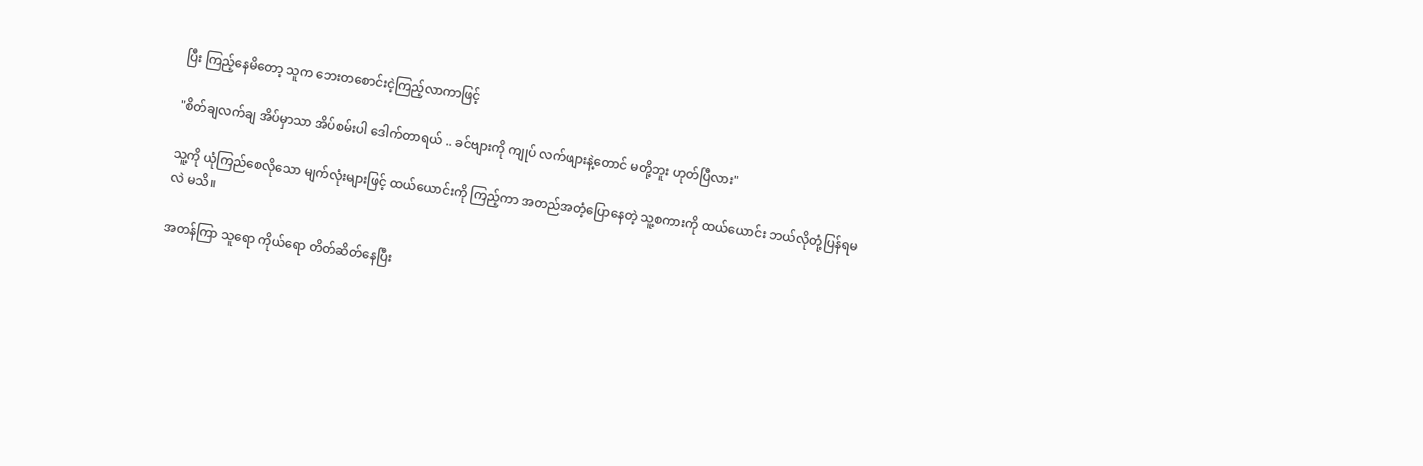ပြီး ကြည့်နေမိတော့ သူက ဘေးတစောင်းငဲ့ကြည့်လာကာဖြင့်

"စိတ်ချလက်ချ အိပ်မှာသာ အိပ်စမ်းပါ ဒေါက်တာရယ် .. ခင်ဗျားကို ကျုပ် လက်ဖျားနဲ့တောင် မတို့ဘူး ဟုတ်ပြီလား"

သူ့ကို ယုံကြည်စေလိုသော မျက်လုံးများဖြင့် ထယ်ယောင်းကို ကြည့်ကာ အတည်အတံ့ပြောနေတဲ့ သူ့စကားကို ထယ်ယောင်း ဘယ်လိုတုံ့ပြန်ရမလဲ မသိ။

အတန်ကြာ သူရော ကိုယ်ရော တိတ်ဆိတ်နေပြီး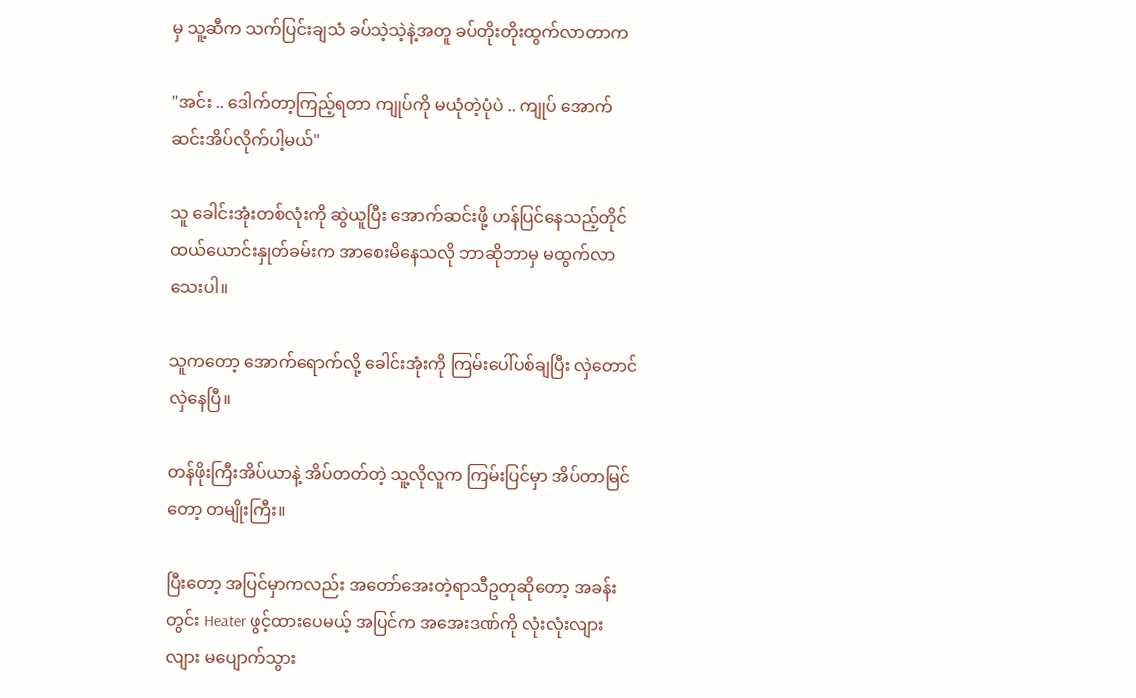မှ သူ့ဆီက သက်ပြင်းချသံ ခပ်သဲ့သဲ့နဲ့အတူ ခပ်တိုးတိုးထွက်လာတာက

"အင်း .. ဒေါက်တာ့ကြည့်ရတာ ကျုပ်ကို မယုံတဲ့ပုံပဲ .. ကျုပ် အောက်ဆင်းအိပ်လိုက်ပါ့မယ်"

သူ ခေါင်းအုံးတစ်လုံးကို ဆွဲယူပြီး အောက်ဆင်းဖို့ ဟန်ပြင်နေသည့်တိုင် ထယ်ယောင်းနှုတ်ခမ်းက အာစေးမိနေသလို ဘာဆိုဘာမှ မထွက်လာသေးပါ။

သူကတော့ အောက်ရောက်လို့ ခေါင်းအုံးကို ကြမ်းပေါ်ပစ်ချပြီး လှဲတောင်လှဲနေပြီ။

တန်ဖိုးကြီးအိပ်ယာနဲ့ အိပ်တတ်တဲ့ သူ့လိုလူက ကြမ်းပြင်မှာ အိပ်တာမြင်တော့ တမျိုးကြီး။

ပြီးတော့ အပြင်မှာကလည်း အတော်အေးတဲ့ရာသီဥတုဆိုတော့ အခန်းတွင်း Heater ဖွင့်ထားပေမယ့် အပြင်က အအေးဒဏ်ကို လုံးလုံးလျားလျား မပျောက်သွား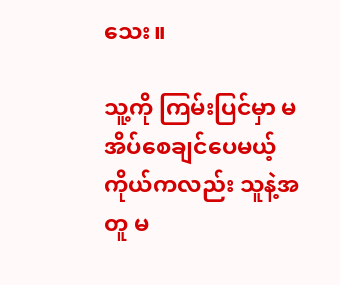သေး။

သူ့ကို ကြမ်းပြင်မှာ မအိပ်စေချင်ပေမယ့် ကိုယ်ကလည်း သူနဲ့အတူ မ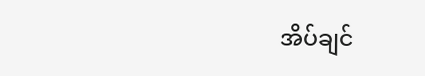အိပ်ချင်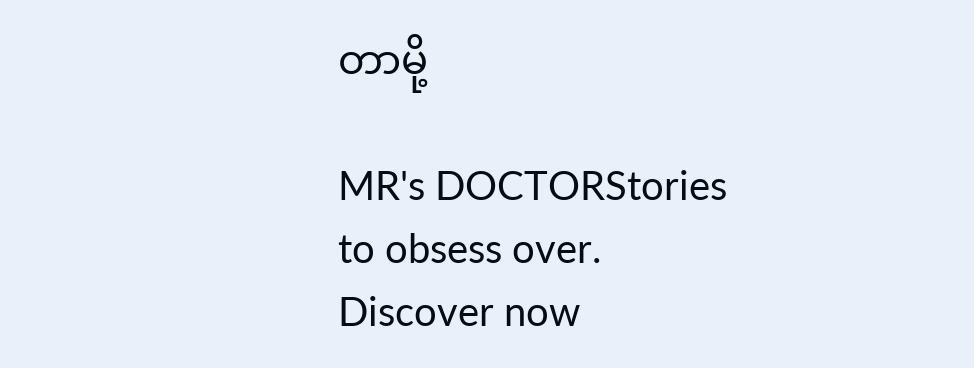တာမို့

MR's DOCTORStories to obsess over. Discover now